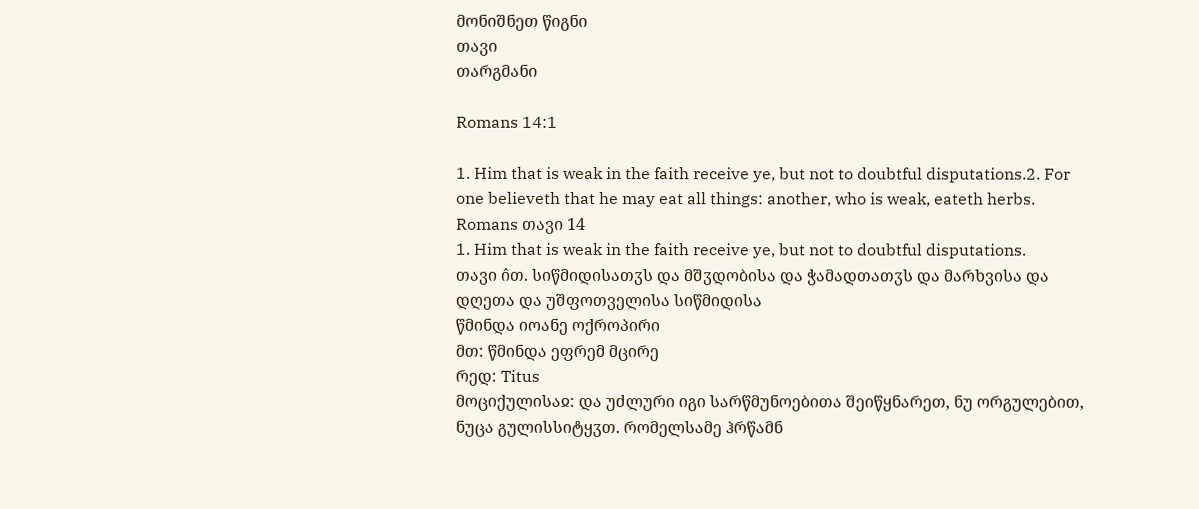მონიშნეთ წიგნი
თავი
თარგმანი

Romans 14:1

1. Him that is weak in the faith receive ye, but not to doubtful disputations.2. For one believeth that he may eat all things: another, who is weak, eateth herbs.
Romans თავი 14
1. Him that is weak in the faith receive ye, but not to doubtful disputations.
თავი ი̂თ. სიწმიდისათჳს და მშჳდობისა და ჭამადთათჳს და მარხვისა და დღეთა და უშფოთველისა სიწმიდისა
წმინდა იოანე ოქროპირი
მთ: წმინდა ეფრემ მცირე
რედ: Titus
მოციქულისაჲ: და უძლური იგი სარწმუნოებითა შეიწყნარეთ, ნუ ორგულებით, ნუცა გულისსიტყჳთ. რომელსამე ჰრწამნ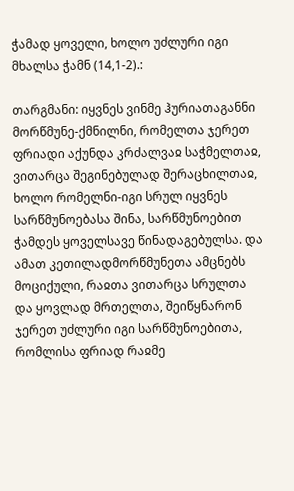ჭამად ყოველი, ხოლო უძლური იგი მხალსა ჭამნ (14,1-2).:

თარგმანი: იყვნეს ვინმე ჰურიათაგანნი მორწმუნე-ქმნილნი, რომელთა ჯერეთ ფრიადი აქუნდა კრძალვაჲ საჭმელთაჲ, ვითარცა შეგინებულად შერაცხილთაჲ, ხოლო რომელნი-იგი სრულ იყვნეს სარწმუნოებასა შინა, სარწმუნოებით ჭამდეს ყოველსავე წინადაგებულსა. და ამათ კეთილადმორწმუნეთა ამცნებს მოციქული, რაჲთა ვითარცა სრულთა და ყოვლად მრთელთა, შეიწყნარონ ჯერეთ უძლური იგი სარწმუნოებითა, რომლისა ფრიად რაჲმე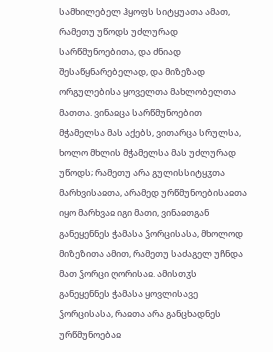სამხილებელ ჰყოფს სიტყუათა ამათ, რამეთუ უწოდს უძლურად სარწმუნოებითა, და ძნიად შესაწყნარებელად, და მიზეზად ორგულებისა ყოველთა მახლობელთა მათთა. ვინაჲცა სარწმუნოებით მჭამელსა მას აქებს, ვითარცა სრულსა, ხოლო მხლის მჭამელსა მას უძლურად უწოდს; რამეთუ არა გულისსიტყჳთა მარხვისაჲთა, არამედ ურწმუნოებისაჲთა იყო მარხვაჲ იგი მათი, ვინაჲთგან განეყენნეს ჭამასა ჴორცისასა, მხოლოდ მიზეზითა ამით, რამეთუ საძაგელ უჩნდა მათ ჴორცი ღორისაჲ. ამისთჳს განეყენნეს ჭამასა ყოვლისავე ჴორცისასა, რაჲთა არა განცხადნეს ურწმუნოებაჲ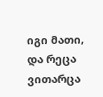იგი მათი, და რეცა ვითარცა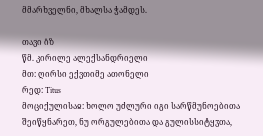მმარხველნი, მხალსა ჭამდეს.

თავი ი̂ზ
წმ. კირილე ალექსანდრიელი
მთ: ღირსი ექვთიმე ათონელი
რედ: Titus
მოციქულისაჲ: ხოლო უძლური იგი სარწმუნოებითა შეიწყნარეთ, ნუ ორგულებითა და გულისსიტყჳთა,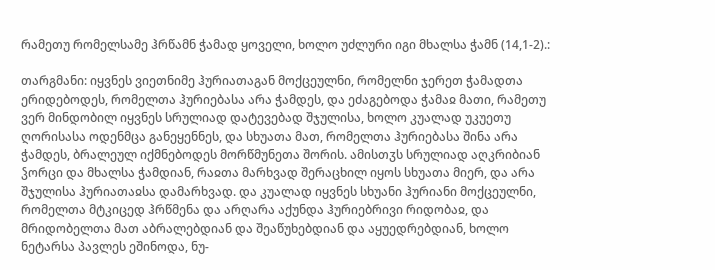რამეთუ რომელსამე ჰრწამნ ჭამად ყოველი, ხოლო უძლური იგი მხალსა ჭამნ (14,1-2).:

თარგმანი: იყვნეს ვიეთნიმე ჰურიათაგან მოქცეულნი, რომელნი ჯერეთ ჭამადთა ერიდებოდეს, რომელთა ჰურიებასა არა ჭამდეს, და ეძაგებოდა ჭამაჲ მათი, რამეთუ ვერ მინდობილ იყვნეს სრულიად დატევებად შჯულისა, ხოლო კუალად უკუეთუ ღორისასა ოდენმცა განეყენნეს, და სხუათა მათ, რომელთა ჰურიებასა შინა არა ჭამდეს, ბრალეულ იქმნებოდეს მორწმუნეთა შორის. ამისთჳს სრულიად აღკრიბიან ჴორცი და მხალსა ჭამდიან, რაჲთა მარხვად შერაცხილ იყოს სხუათა მიერ, და არა შჯულისა ჰურიათაჲსა დამარხვად. და კუალად იყვნეს სხუანი ჰურიანი მოქცეულნი, რომელთა მტკიცედ ჰრწმენა და არღარა აქუნდა ჰურიებრივი რიდობაჲ, და მრიდობელთა მათ აბრალებდიან და შეაწუხებდიან და აყუედრებდიან, ხოლო ნეტარსა პავლეს ეშინოდა, ნუ-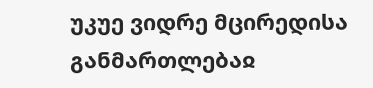უკუე ვიდრე მცირედისა განმართლებაჲ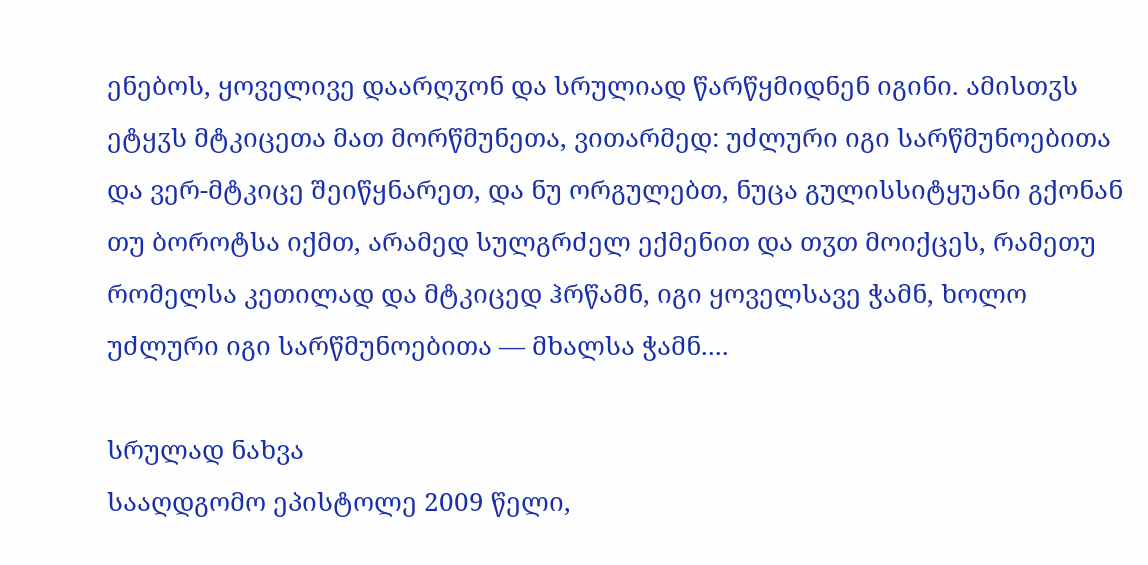ენებოს, ყოველივე დაარღჳონ და სრულიად წარწყმიდნენ იგინი. ამისთჳს ეტყჳს მტკიცეთა მათ მორწმუნეთა, ვითარმედ: უძლური იგი სარწმუნოებითა და ვერ-მტკიცე შეიწყნარეთ, და ნუ ორგულებთ, ნუცა გულისსიტყუანი გქონან თუ ბოროტსა იქმთ, არამედ სულგრძელ ექმენით და თჳთ მოიქცეს, რამეთუ რომელსა კეთილად და მტკიცედ ჰრწამნ, იგი ყოველსავე ჭამნ, ხოლო უძლური იგი სარწმუნოებითა — მხალსა ჭამნ....

სრულად ნახვა
სააღდგომო ეპისტოლე 2009 წელი,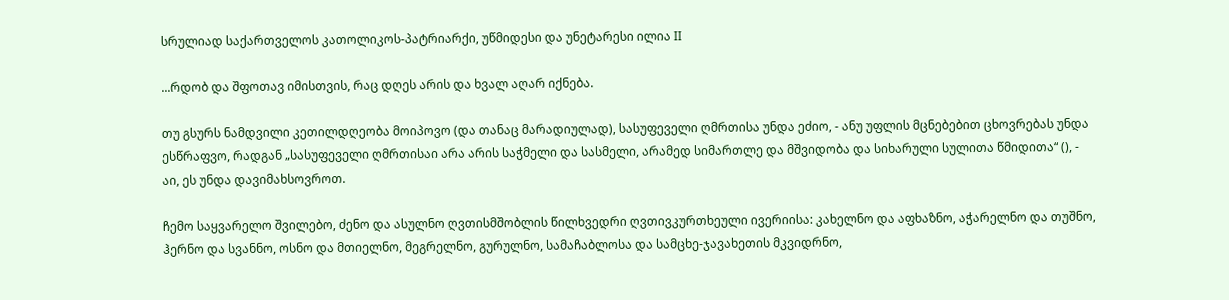სრულიად საქართველოს კათოლიკოს-პატრიარქი, უწმიდესი და უნეტარესი ილია II

...რდობ და შფოთავ იმისთვის, რაც დღეს არის და ხვალ აღარ იქნება.

თუ გსურს ნამდვილი კეთილდღეობა მოიპოვო (და თანაც მარადიულად), სასუფეველი ღმრთისა უნდა ეძიო, - ანუ უფლის მცნებებით ცხოვრებას უნდა ესწრაფვო, რადგან „სასუფეველი ღმრთისაი არა არის საჭმელი და სასმელი, არამედ სიმართლე და მშვიდობა და სიხარული სულითა წმიდითა“ (), - აი, ეს უნდა დავიმახსოვროთ.

ჩემო საყვარელო შვილებო, ძენო და ასულნო ღვთისმშობლის წილხვედრი ღვთივკურთხეული ივერიისა: კახელნო და აფხაზნო, აჭარელნო და თუშნო, ჰერნო და სვანნო, ოსნო და მთიელნო, მეგრელნო, გურულნო, სამაჩაბლოსა და სამცხე-ჯავახეთის მკვიდრნო,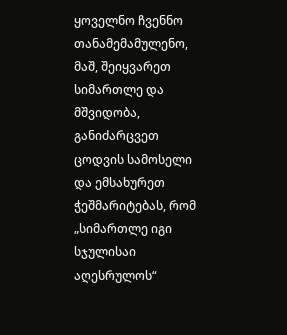ყოველნო ჩვენნო თანამემამულენო, მაშ, შეიყვარეთ სიმართლე და მშვიდობა, განიძარცვეთ ცოდვის სამოსელი და ემსახურეთ ჭეშმარიტებას, რომ „სიმართლე იგი სჯულისაი აღესრულოს“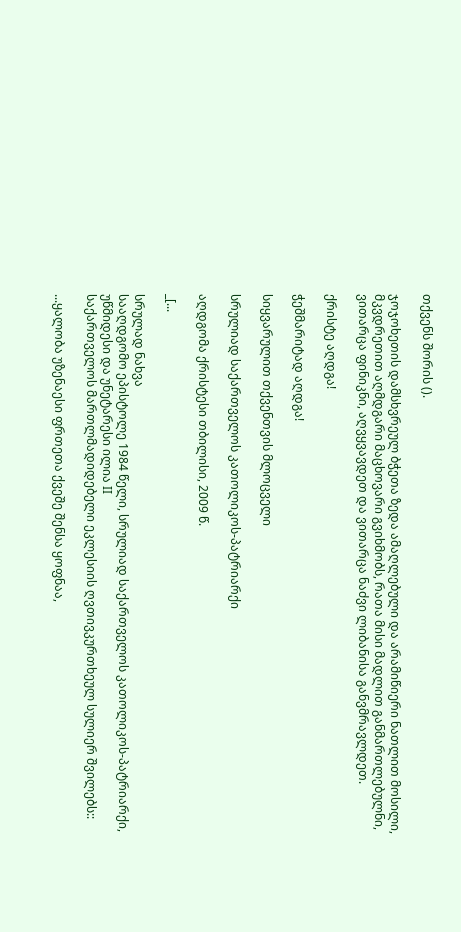თქვენს შორის ().

ჯოჯოხეთის დამსხვრეულ ბჭეთა ზედა ამაღლებული და არამიწიერი ნათლით მოსილი, მკვდრეთით აღმდგარი მაცხოვარი გვიხმობს, რათა მისი მადლით განმართლებულნი, ვითარცა ფინიკნი, აღვყვავდეთ და ვითარცა ნაძვი ლიბანისა განვმრავლდეთ.

ქრისტე აღდგა!

ჭეშმარიტად აღდგა!

სიყვარულით თქვენთვის მლოცველი

სრულიად საქართველოს კათოლიკოს-პატრიარქი

აღდგომა ქრისტესი თბილისი, 2009 წ.

_[...

სრულად ნახვა
სააღდგომო ეპისტოლე 1984 წელი, სრულიად საქართველოს კათოლიკოს-პატრიარქი, უწმიდესი და უნეტარესი ილია II
საქართველოს მართლმადიდებელი ეკლესიის ღვთივკურთხეულ სულიერ შვილებს::

...ყალობა უზენაესი ფრთეთა ქვეშე შენსა ყოფნაა,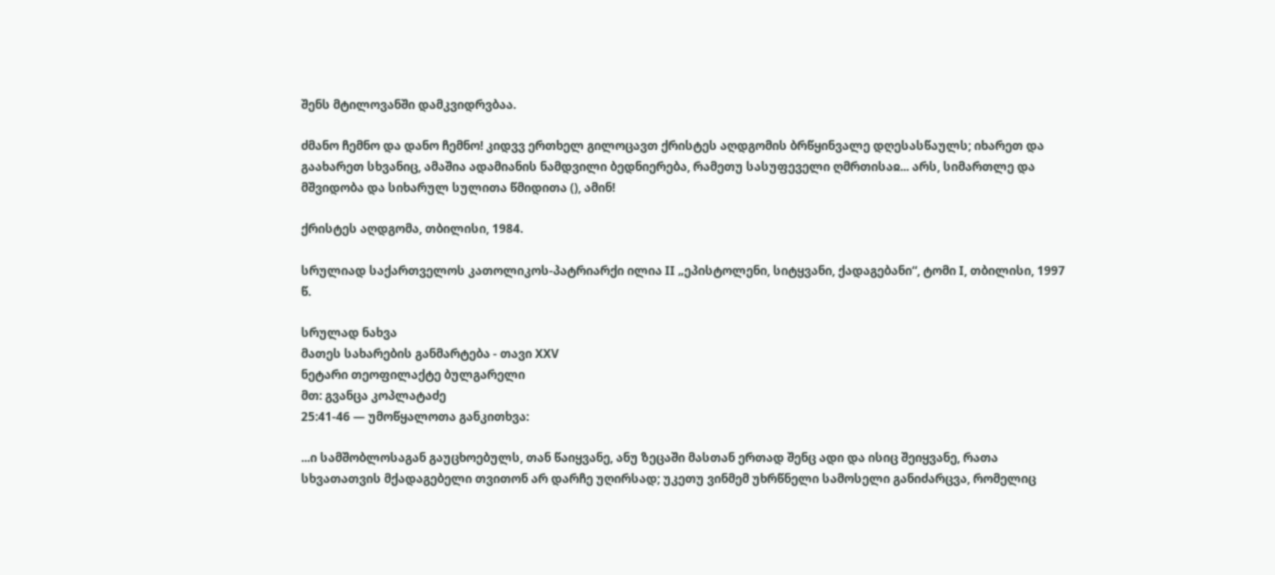შენს მტილოვანში დამკვიდრვბაა.

ძმანო ჩემნო და დანო ჩემნო! კიდვვ ერთხელ გილოცავთ ქრისტეს აღდგომის ბრწყინვალე დღესასწაულს; იხარეთ და გაახარეთ სხვანიც, ამაშია ადამიანის ნამდვილი ბედნიერება, რამეთუ სასუფეველი ღმრთისაჲ... არს, სიმართლე და მშვიდობა და სიხარულ სულითა წმიდითა (), ამინ!

ქრისტეს აღდგომა, თბილისი, 1984.

სრულიად საქართველოს კათოლიკოს-პატრიარქი ილია II „ეპისტოლენი, სიტყვანი, ქადაგებანი“, ტომი I, თბილისი, 1997 წ.

სრულად ნახვა
მათეს სახარების განმარტება - თავი XXV
ნეტარი თეოფილაქტე ბულგარელი
მთ: გვანცა კოპლატაძე
25:41-46 — უმოწყალოთა განკითხვა:

...ი სამშობლოსაგან გაუცხოებულს, თან წაიყვანე, ანუ ზეცაში მასთან ერთად შენც ადი და ისიც შეიყვანე, რათა სხვათათვის მქადაგებელი თვითონ არ დარჩე უღირსად; უკეთუ ვინმემ უხრწნელი სამოსელი განიძარცვა, რომელიც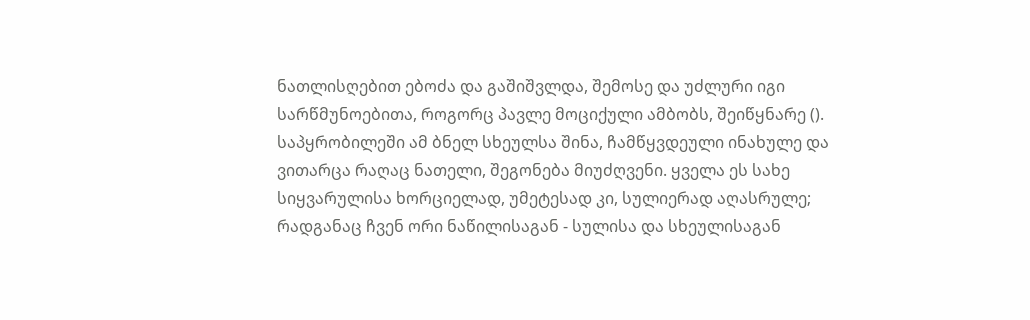ნათლისღებით ებოძა და გაშიშვლდა, შემოსე და უძლური იგი სარწმუნოებითა, როგორც პავლე მოციქული ამბობს, შეიწყნარე (). საპყრობილეში ამ ბნელ სხეულსა შინა, ჩამწყვდეული ინახულე და ვითარცა რაღაც ნათელი, შეგონება მიუძღვენი. ყველა ეს სახე სიყვარულისა ხორციელად, უმეტესად კი, სულიერად აღასრულე; რადგანაც ჩვენ ორი ნაწილისაგან - სულისა და სხეულისაგან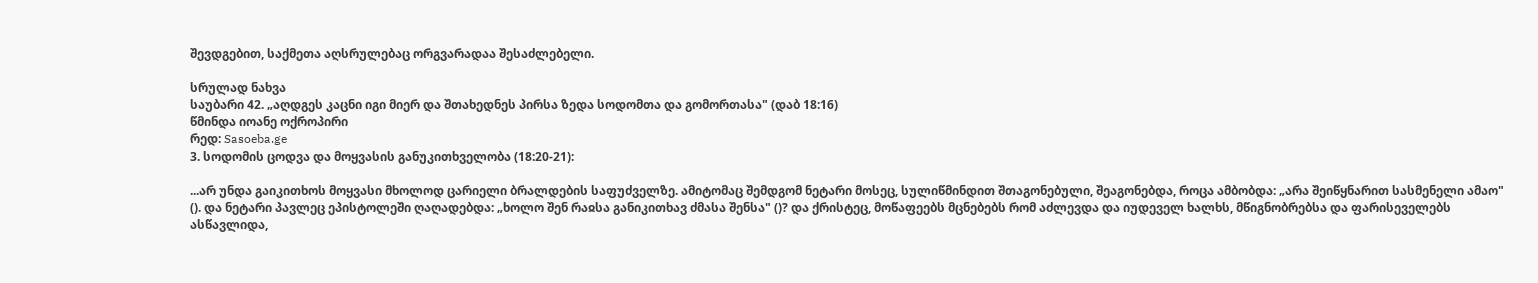შევდგებით, საქმეთა აღსრულებაც ორგვარადაა შესაძლებელი.

სრულად ნახვა
საუბარი 42. „აღდგეს კაცნი იგი მიერ და შთახედნეს პირსა ზედა სოდომთა და გომორთასა" (დაბ 18:16)
წმინდა იოანე ოქროპირი
რედ: Sasoeba.ge
3. სოდომის ცოდვა და მოყვასის განუკითხველობა (18:20-21):

...არ უნდა გაიკითხოს მოყვასი მხოლოდ ცარიელი ბრალდების საფუძველზე. ამიტომაც შემდგომ ნეტარი მოსეც, სულიწმინდით შთაგონებული, შეაგონებდა, როცა ამბობდა: „არა შეიწყნარით სასმენელი ამაო" (). და ნეტარი პავლეც ეპისტოლეში ღაღადებდა: „ხოლო შენ რაჲსა განიკითხავ ძმასა შენსა" ()? და ქრისტეც, მოწაფეებს მცნებებს რომ აძლევდა და იუდეველ ხალხს, მწიგნობრებსა და ფარისეველებს ასწავლიდა,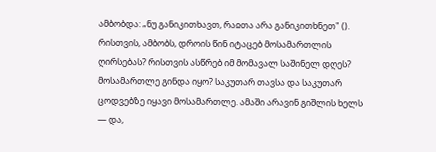ამბობდა: „ნუ განიკითხავთ, რაჲთა არა განიკითხნეთ" (). რისთვის, ამბობს, დროის წინ იტაცებ მოსამართლის ღირსებას? რისთვის ასწრებ იმ მომავალ საშინელ დღეს? მოსამართლე გინდა იყო? საკუთარ თავსა და საკუთარ ცოდვებზე იყავი მოსამართლე. ამაში არავინ გიშლის ხელს — და,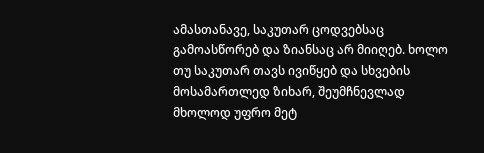ამასთანავე, საკუთარ ცოდვებსაც გამოასწორებ და ზიანსაც არ მიიღებ. ხოლო თუ საკუთარ თავს ივიწყებ და სხვების მოსამართლედ ზიხარ, შეუმჩნევლად მხოლოდ უფრო მეტ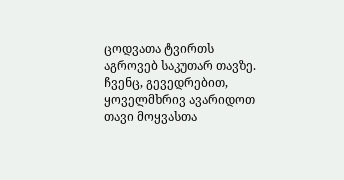ცოდვათა ტვირთს აგროვებ საკუთარ თავზე. ჩვენც, გევედრებით, ყოველმხრივ ავარიდოთ თავი მოყვასთა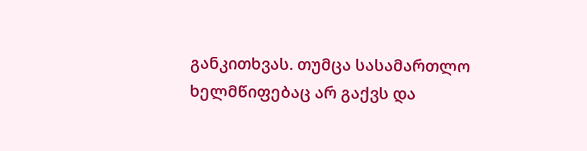განკითხვას. თუმცა სასამართლო ხელმწიფებაც არ გაქვს და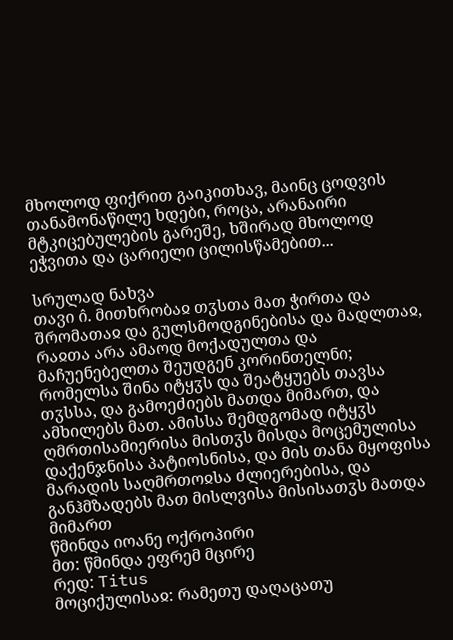მხოლოდ ფიქრით გაიკითხავ, მაინც ცოდვის თანამონაწილე ხდები, როცა, არანაირი მტკიცებულების გარეშე, ხშირად მხოლოდ ეჭვითა და ცარიელი ცილისწამებით...

სრულად ნახვა
თავი ი̂. მითხრობაჲ თჳსთა მათ ჭირთა და შრომათაჲ და გულსმოდგინებისა და მადლთაჲ, რაჲთა არა ამაოდ მოქადულთა და მაჩუენებელთა შეუდგენ კორინთელნი; რომელსა შინა იტყჳს და შეატყუებს თავსა თჳსსა, და გამოეძიებს მათდა მიმართ, და ამხილებს მათ. ამისსა შემდგომად იტყჳს ღმრთისამიერისა მისთჳს მისდა მოცემულისა დაქენჯნისა პატიოსნისა, და მის თანა მყოფისა მარადის საღმრთოჲსა ძლიერებისა, და განჰმზადებს მათ მისლვისა მისისათჳს მათდა მიმართ
წმინდა იოანე ოქროპირი
მთ: წმინდა ეფრემ მცირე
რედ: Titus
მოციქულისაჲ: რამეთუ დაღაცათუ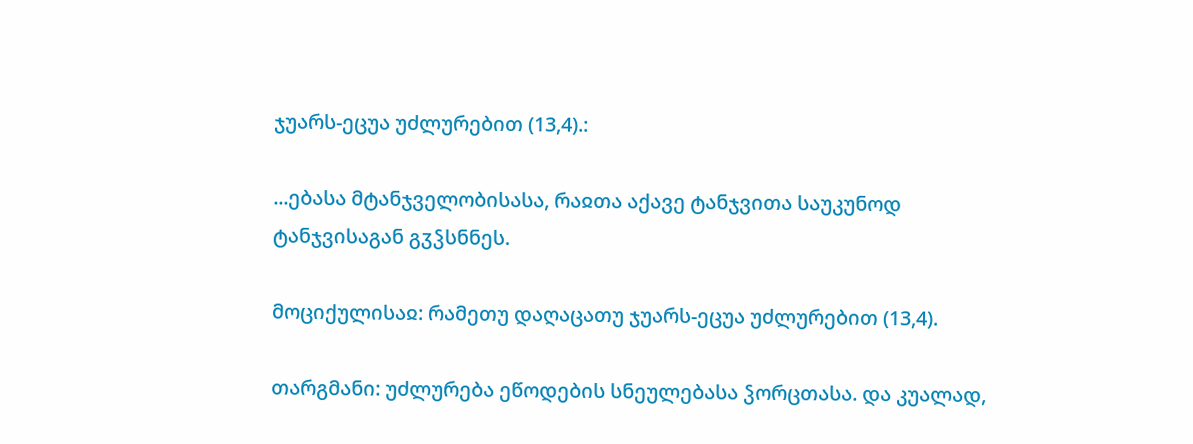ჯუარს-ეცუა უძლურებით (13,4).:

...ებასა მტანჯველობისასა, რაჲთა აქავე ტანჯვითა საუკუნოდ ტანჯვისაგან გჳჴსნნეს.

მოციქულისაჲ: რამეთუ დაღაცათუ ჯუარს-ეცუა უძლურებით (13,4).

თარგმანი: უძლურება ეწოდების სნეულებასა ჴორცთასა. და კუალად,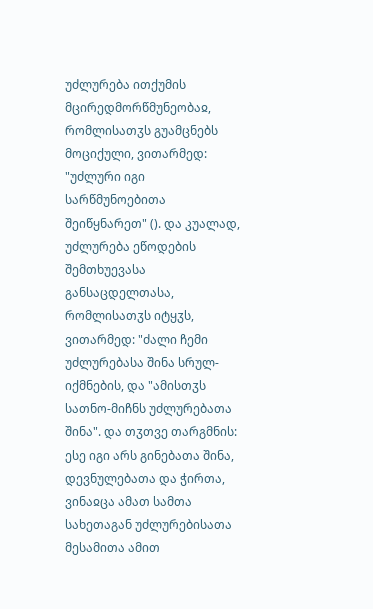უძლურება ითქუმის მცირედმორწმუნეობაჲ, რომლისათჳს გუამცნებს მოციქული, ვითარმედ: "უძლური იგი სარწმუნოებითა შეიწყნარეთ" (). და კუალად, უძლურება ეწოდების შემთხუევასა განსაცდელთასა, რომლისათჳს იტყჳს, ვითარმედ: "ძალი ჩემი უძლურებასა შინა სრულ-იქმნების, და "ამისთჳს სათნო-მიჩნს უძლურებათა შინა". და თჳთვე თარგმნის: ესე იგი არს გინებათა შინა, დევნულებათა და ჭირთა, ვინაჲცა ამათ სამთა სახეთაგან უძლურებისათა მესამითა ამით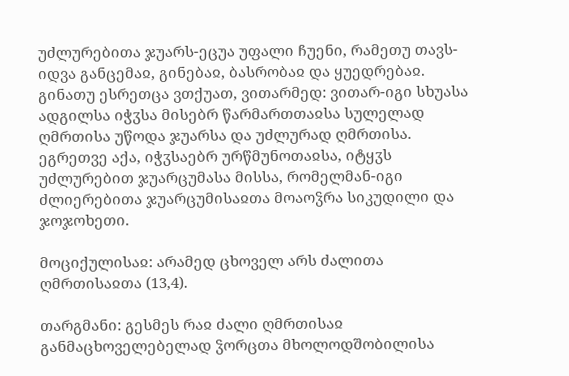უძლურებითა ჯუარს-ეცუა უფალი ჩუენი, რამეთუ თავს-იდვა განცემაჲ, გინებაჲ, ბასრობაჲ და ყუედრებაჲ. გინათუ ესრეთცა ვთქუათ, ვითარმედ: ვითარ-იგი სხუასა ადგილსა იჭჳსა მისებრ წარმართთაჲსა სულელად ღმრთისა უწოდა ჯუარსა და უძლურად ღმრთისა. ეგრეთვე აქა, იჭჳსაებრ ურწმუნოთაჲსა, იტყჳს უძლურებით ჯუარცუმასა მისსა, რომელმან-იგი ძლიერებითა ჯუარცუმისაჲთა მოაოჴრა სიკუდილი და ჯოჯოხეთი.

მოციქულისაჲ: არამედ ცხოველ არს ძალითა ღმრთისაჲთა (13,4).

თარგმანი: გესმეს რაჲ ძალი ღმრთისაჲ განმაცხოველებელად ჴორცთა მხოლოდშობილისა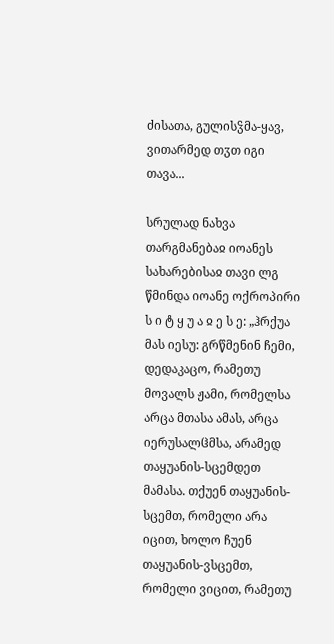ძისათა, გულისჴმა-ყავ, ვითარმედ თჳთ იგი თავა...

სრულად ნახვა
თარგმანებაჲ იოანეს სახარებისაჲ თავი ლგ
წმინდა იოანე ოქროპირი
ს ი ტ ყ უ ა ჲ ე ს ე: „ჰრქუა მას იესუ: გრწმენინ ჩემი, დედაკაცო, რამეთუ მოვალს ჟამი, რომელსა არცა მთასა ამას, არცა იერუსალჱმსა, არამედ თაყუანის-სცემდეთ მამასა. თქუენ თაყუანის-სცემთ, რომელი არა იცით, ხოლო ჩუენ თაყუანის-ვსცემთ, რომელი ვიცით, რამეთუ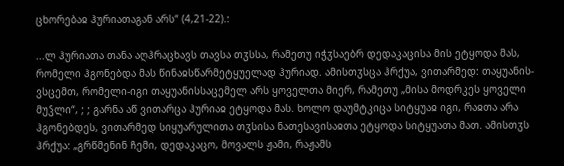ცხორებაჲ ჰურიათაგან არს“ (4,21-22).:

...ლ ჰურიათა თანა აღჰრაცხავს თავსა თჳსსა, რამეთუ იჭჳსაებრ დედაკაცისა მის ეტყოდა მას, რომელი ჰგონებდა მას წინაჲსწარმეტყუელად ჰურიად. ამისთჳსცა ჰრქუა, ვითარმედ: თაყუანის-ვსცემთ, რომელი-იგი თაყუანისსაცემელ არს ყოველთა მიერ, რამეთუ „მისა მოდრკეს ყოველი მუჴლი“, ; ; გარნა აწ ვითარცა ჰურიაჲ ეტყოდა მას. ხოლო დაუმტკიცა სიტყუაჲ იგი, რაჲთა არა ჰგონებდეს, ვითარმედ სიყუარულითა თჳსისა ნათესავისაჲთა ეტყოდა სიტყუათა მათ. ამისთჳს ჰრქუა: „გრწმენინ ჩემი, დედაკაცო, მოვალს ჟამი, რაჟამს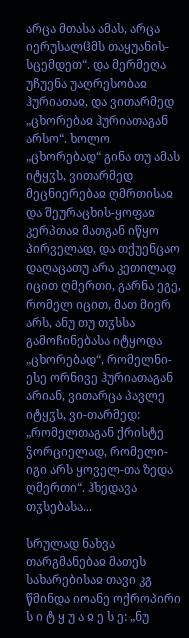არცა მთასა ამას, არცა იერუსალჱმს თაყუანის-სცემდეთ“. და მერმეღა უჩუენა უაღრესობაჲ ჰურიათაჲ, და ვითარმედ „ცხორებაჲ ჰურიათაგან არსო“. ხოლო „ცხორებად“ გინა თუ ამას იტყჳს, ვითარმედ მეცნიერებაჲ ღმრთისაჲ და შეურაცხის-ყოფაჲ კერპთაჲ მათგან იწყო პირველად, და თქუენცაო დაღაცათუ არა კეთილად იცით ღმერთი, გარნა ეგე, რომელ იცით, მათ მიერ არს, ანუ თუ თჳსსა გამოჩინებასა იტყოდა „ცხორებად“, რომელნი-ესე ორნივე ჰურიათაგან არიან, ვითარცა პავლე იტყჳს, ვი-თარმედ: „რომელთაგან ქრისტე ჴორციელად, რომელი-იგი არს ყოველ-თა ზედა ღმერთი“. ჰხედავა თჳსებასა...

სრულად ნახვა
თარგმანებაჲ მათეს სახარებისაჲ თავი კგ
წმინდა იოანე ოქროპირი
ს ი ტ ყ უ ა ჲ ე ს ე: „ნუ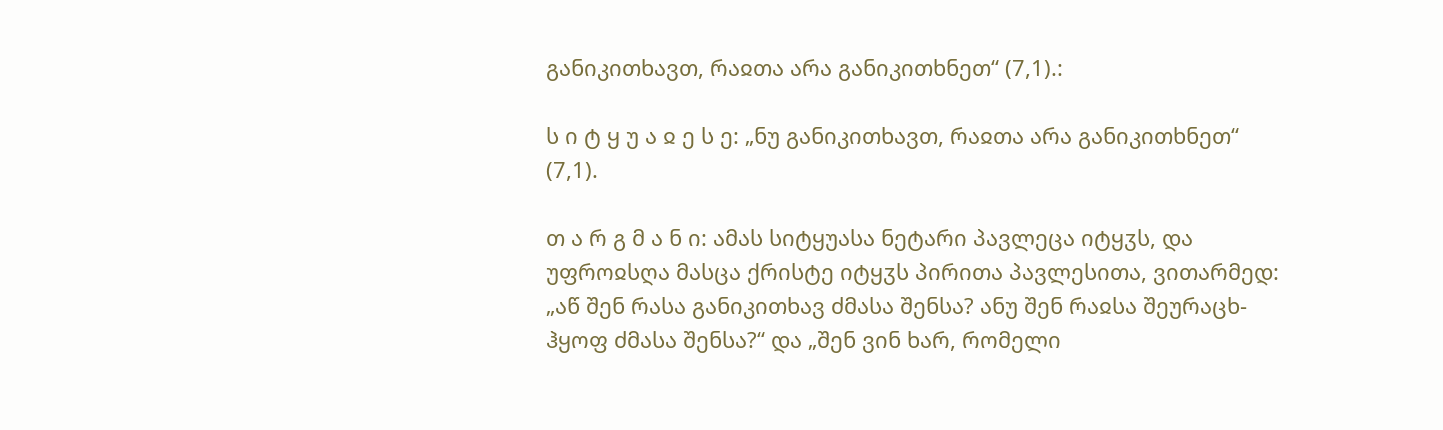განიკითხავთ, რაჲთა არა განიკითხნეთ“ (7,1).:

ს ი ტ ყ უ ა ჲ ე ს ე: „ნუ განიკითხავთ, რაჲთა არა განიკითხნეთ“ (7,1).

თ ა რ გ მ ა ნ ი: ამას სიტყუასა ნეტარი პავლეცა იტყჳს, და უფროჲსღა მასცა ქრისტე იტყჳს პირითა პავლესითა, ვითარმედ: „აწ შენ რასა განიკითხავ ძმასა შენსა? ანუ შენ რაჲსა შეურაცხ-ჰყოფ ძმასა შენსა?“ და „შენ ვინ ხარ, რომელი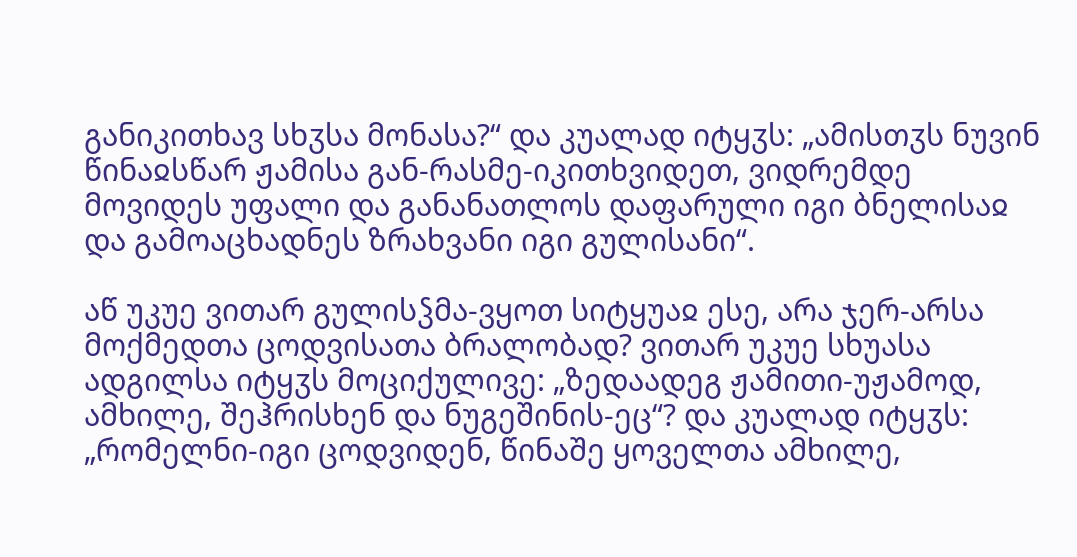განიკითხავ სხჳსა მონასა?“ და კუალად იტყჳს: „ამისთჳს ნუვინ წინაჲსწარ ჟამისა გან-რასმე-იკითხვიდეთ, ვიდრემდე მოვიდეს უფალი და განანათლოს დაფარული იგი ბნელისაჲ და გამოაცხადნეს ზრახვანი იგი გულისანი“.

აწ უკუე ვითარ გულისჴმა-ვყოთ სიტყუაჲ ესე, არა ჯერ-არსა მოქმედთა ცოდვისათა ბრალობად? ვითარ უკუე სხუასა ადგილსა იტყჳს მოციქულივე: „ზედაადეგ ჟამითი-უჟამოდ, ამხილე, შეჰრისხენ და ნუგეშინის-ეც“? და კუალად იტყჳს: „რომელნი-იგი ცოდვიდენ, წინაშე ყოველთა ამხილე,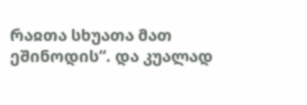რაჲთა სხუათა მათ ეშინოდის“. და კუალად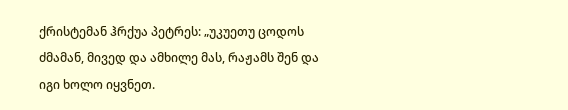ქრისტემან ჰრქუა პეტრეს: „უკუეთუ ცოდოს ძმამან, მივედ და ამხილე მას, რაჟამს შენ და იგი ხოლო იყვნეთ.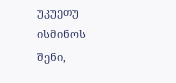უკუეთუ ისმინოს შენი,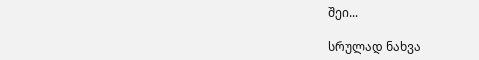შეი...

სრულად ნახვა